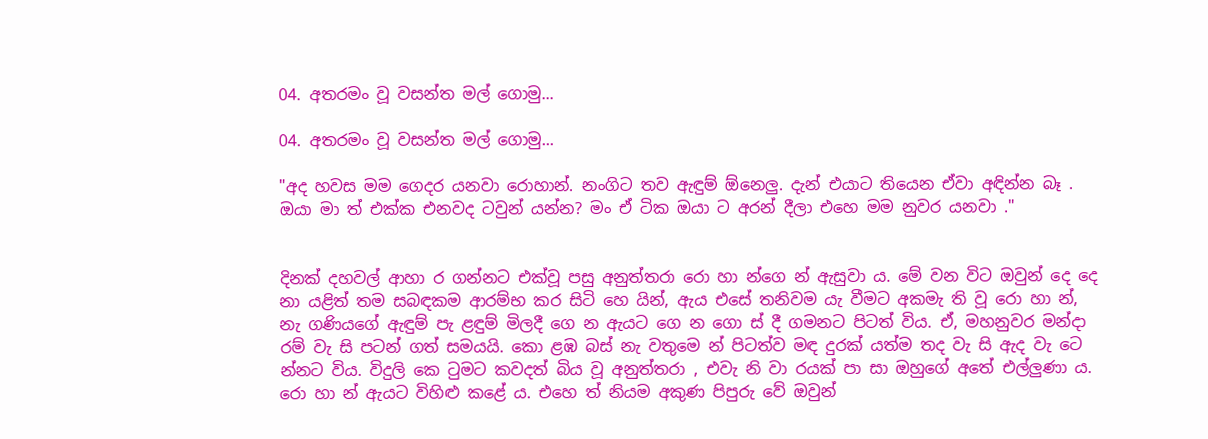04. අතරමං වූ වසන්ත මල් ගොමු...

04. අතරමං වූ වසන්ත මල් ගොමු...

"අද හවස මම ගෙදර යනවා රොහාන්. නංගිට තව ඇඳුම් ඕනෙලු. දැන් එයාට තියෙන ඒවා අඳින්න බෑ . ඔයා මා ත් එක්ක එනවද ටවුන් යන්න? මං ඒ ටික ඔයා ට අරන් දීලා එහෙ මම නුවර යනවා ."


දිනක් දහවල් ආහා ර ගන්නට එක්වූ පසු අනුත්තරා රො හා න්ගෙ න් ඇසුවා ය. මේ වන විට ඔවුන් දෙ දෙ නා යළිත් තම සබඳකම ආරම්භ කර සිටි හෙ යින්, ඇය එසේ තනිවම යැ වීමට අකමැ ති වූ රො හා න්, නැ ගණියගේ ඇඳුම් පැ ළඳුම් මිලදී ගෙ න ඇයට ගෙ න ගො ස් දී ගමනට පිටත් විය. ඒ, මහනුවර මන්දා රම් වැ සි පටන් ගත් සමයයි. කො ළඹ බස් නැ වතුමෙ න් පිටත්ව මඳ දුරක් යත්ම තද වැ සි ඇද වැ ටෙ න්නට විය. විදුලි කෙ ටුමට කවදත් බිය වූ අනුත්තරා , එවැ නි වා රයක් පා සා ඔහුගේ අතේ එල්ලුණා ය. රො හා න් ඇයට විහිළු කළේ ය. එහෙ ත් නියම අකුණ පිපුරු වේ ඔවුන්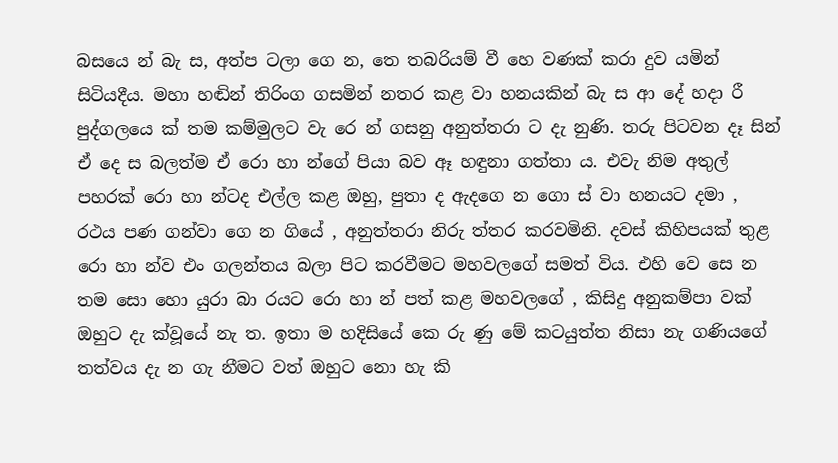බසයෙ න් බැ ස, අත්ප ටලා ගෙ න, තෙ තබරියම් වී හෙ වණක් කරා දුව යමින් සිටියදීය. මහා හඬින් තිරිංග ගසමින් නතර කළ වා හනයකින් බැ ස ආ දේ හදා රී පුද්ගලයෙ ක් තම කම්මුලට වැ රෙ න් ගසනු අනුත්තරා ට දැ නුණි. තරු පිටවන දෑ සින් ඒ දෙ ස බලත්ම ඒ රො හා න්ගේ පියා බව ඈ හඳුනා ගත්තා ය. එවැ නිම අතුල් පහරක් රො හා න්ටද එල්ල කළ ඔහු, පුතා ද ඇදගෙ න ගො ස් වා හනයට දමා , රථය පණ ගන්වා ගෙ න ගියේ , අනුත්තරා නිරු ත්තර කරවමිනි. දවස් කිහිපයක් තුළ රො හා න්ව එං ගලන්තය බලා පිට කරවීමට මහවලගේ සමත් විය. එහි වෙ සෙ න තම සො හො යුරා බා රයට රො හා න් පත් කළ මහවලගේ , කිසිදු අනුකම්පා වක් ඔහුට දැ ක්වූයේ නැ ත. ඉතා ම හදිසියේ කෙ රු ණු මේ කටයුත්ත නිසා නැ ගණියගේ තත්වය දැ න ගැ නීමට වත් ඔහුට නො හැ කි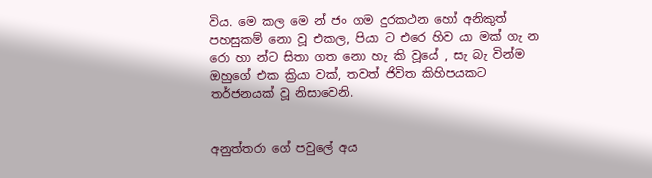විය. මෙ කල මෙ න් ජං ගම දුරකථන හෝ අනිකුත් පහසුකම් නො වූ එකල, පියා ට එරෙ හිව යා මක් ගැ න රො හා න්ට සිතා ගත නො හැ කි වූයේ , සැ බැ වින්ම ඔහුගේ එක ක්‍රියා වක්, තවත් ජිවිත කිහිපයකට තර්ජනයක් වූ නිසාවෙනි.


අනුත්තරා ගේ පවුලේ අය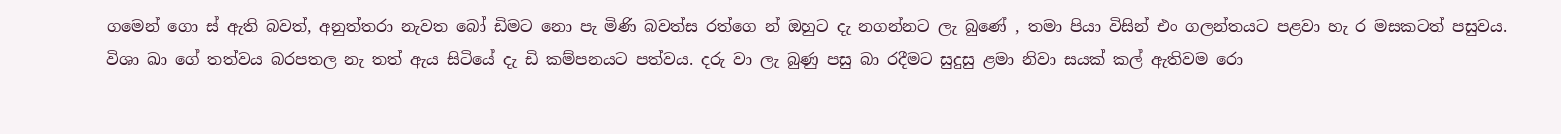ගමෙන් ගො ස් ඇති බවත්, අනුත්තරා නැවත බෝ ඩිමට නො පැ මිණි බවත්ස රත්ගෙ න් ඔහුට දැ නගන්නට ලැ බුණේ , තමා පියා විසින් එං ගලන්තයට පළවා හැ ර මසකටත් පසුවය. විශා ඛා ගේ තත්වය බරපතල නැ තත් ඇය සිටියේ දැ ඩි කම්පනයට පත්වය. දරු වා ලැ බුණු පසු බා රදීමට සුදුසු ළමා නිවා සයක් කල් ඇතිවම රො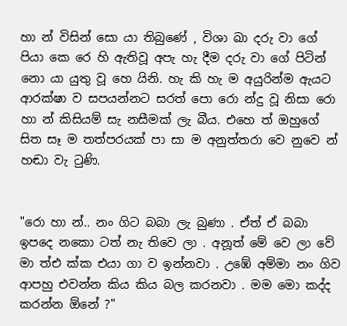හා න් විසින් සො යා තිබුණේ , විශා ඛා දරු වා ගේ පියා කෙ රෙ හි ඇතිවූ අපැ හැ දීම දරු වා ගේ පිටින් නො යා යුතු වූ හෙ යිනි. හැ කි හැ ම අයුරින්ම ඇයට ආරක්ෂා ව සපයන්නට සරත් පො රො න්දු වූ නිසා රො හා න් කිසියම් සැ නසීමක් ලැ බීය. එහෙ ත් ඔහුගේ සිත සෑ ම තත්පරයක් පා සා ම අනුත්තරා වෙ නුවෙ න් හඬා වැ ටුණි.


"රො හා න්.. නං ගිට බබා ලැ බුණා . ඒත් ඒ බබා ඉපදෙ නකො ටත් නැ තිවෙ ලා . අනූත් මේ වෙ ලා වේ මා ත්එ ක්ක එයා ගා ව ඉන්නවා . උඹේ අම්මා නං ගිව ආපහු එවන්න කිය කිය බල කරනවා . මම මො කද්ද කරන්න ඕනේ ?"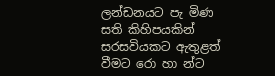ලන්ඩනයට පැ මිණ සති කිහිපයකින් සරසවියකට ඇතුළත් වීමට රො හා න්ට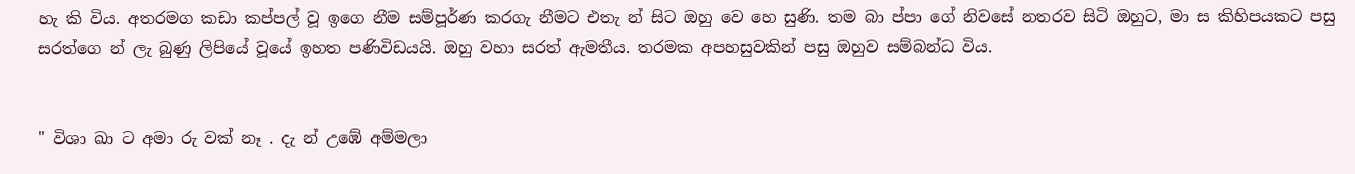හැ කි විය. අතරමග කඩා කප්පල් වූ ඉගෙ නීම සම්පූර්ණ කරගැ නීමට එතැ න් සිට ඔහු වෙ හෙ සුණි. තම බා ප්පා ගේ නිවසේ නතරව සිටි ඔහුට, මා ස කිහිපයකට පසු සරත්ගෙ න් ලැ බුණු ලිපියේ වූයේ ඉහත පණිවිඩයයි. ඔහු වහා සරත් ඇමතීය. තරමක අපහසුවකින් පසු ඔහුව සම්බන්ධ විය.


" විශා ඛා ට අමා රු වක් නෑ . දැ න් උඹේ අම්මලා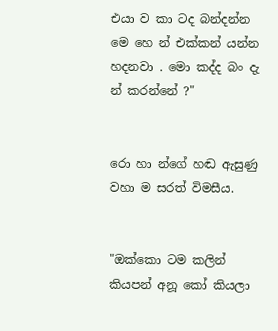එයා ව කා ටද බන්දන්න මෙ හෙ න් එක්කන් යන්න හදනවා . මො කද්ද බං දැ න් කරන්නේ ?"


රො හා න්ගේ හඬ ඇසුණු වහා ම සරත් විමසීය.


"ඔක්කො ටම කලින් කියපන් අනූ කෝ කියලා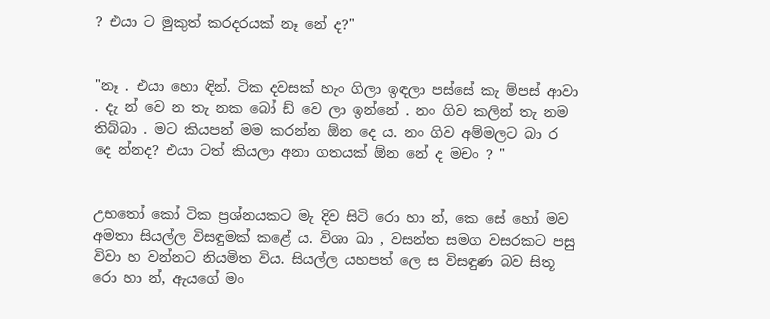? එයා ට මුකුත් කරදරයක් නෑ නේ ද?"


"නෑ . එයා හො ඳින්. ටික දවසක් හැං ගිලා ඉඳලා පස්සේ කැ ම්පස් ආවා . දැ න් වෙ න තැ නක බෝ ඩ් වෙ ලා ඉන්නේ . නං ගිව කලින් තැ නම තිබ්බා . මට කියපන් මම කරන්න ඕන දෙ ය. නං ගිව අම්මලට බා ර දෙ න්නද? එයා ටත් කියලා අනා ගතයක් ඕන නේ ද මචං ? "


උභතෝ කෝ ටික ප්‍රශ්නයකට මැ දිව සිටි රො හා න්, කෙ සේ හෝ මව අමතා සියල්ල විසඳුමක් කළේ ය. විශා ඛා , වසන්ත සමග වසරකට පසු විවා හ වන්නට නියමිත විය. සියල්ල යහපත් ලෙ ස විසඳුණ බව සිතූ රො හා න්, ඇයගේ මං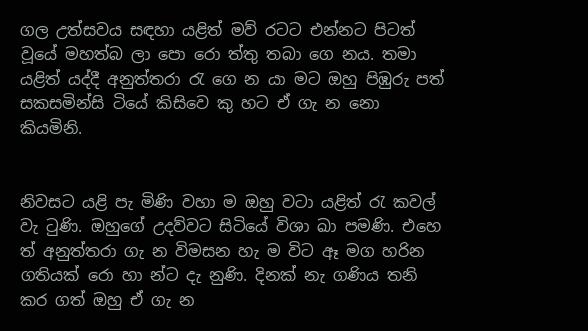ගල උත්සවය සඳහා යළිත් මව් රටට එන්නට පිටත් වූයේ මහත්බ ලා පො රො ත්තු තබා ගෙ නය. තමා යළිත් යද්දී අනුත්තරා රැ ගෙ න යා මට ඔහු පිඹුරු පත් සකසමින්සි ටියේ කිසිවෙ කු හට ඒ ගැ න නො කියමිනි.


නිවසට යළි පැ මිණි වහා ම ඔහු වටා යළිත් රැ කවල් වැ ටුණි. ඔහුගේ උදව්වට සිටියේ විශා ඛා පමණි. එහෙ ත් අනුත්තරා ගැ න විමසන හැ ම විට ඈ මග හරින ගතියක් රො හා න්ට දැ නුණි. දිනක් නැ ගණිය තනි කර ගත් ඔහු ඒ ගැ න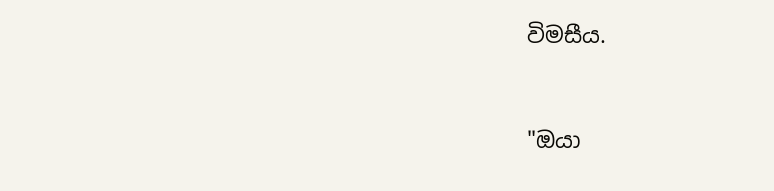විමසීය.


"ඔයා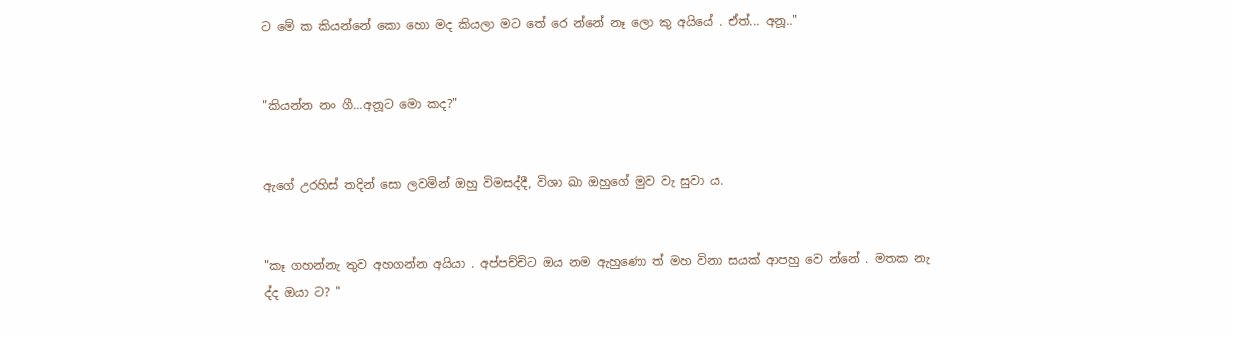ට මේ ක කියන්නේ කො හො මද කියලා මට තේ රෙ න්නේ නෑ ලො කු අයියේ . ඒත්... අනූ.."


"කියන්න නං ගී...අනූට මො කද?"


ඇගේ උරහිස් තදින් සො ලවමින් ඔහු විමසද්දී, විශා ඛා ඔහුගේ මුව වැ සුවා ය.


"කෑ ගහන්නැ තුව අහගන්න අයියා . අප්පච්චිට ඔය නම ඇහුණො ත් මහ විනා සයක් ආපහු වෙ න්නේ . මතක නැ ද්ද ඔයා ට? "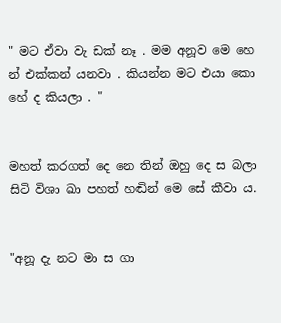" මට ඒවා වැ ඩක් නෑ . මම අනූව මෙ හෙ න් එක්කන් යනවා . කියන්න මට එයා කො හේ ද කියලා . "


මහත් කරගත් දෙ නෙ තින් ඔහු දෙ ස බලා සිටි විශා ඛා පහත් හඬින් මෙ සේ කීවා ය.


"අනූ දැ නට මා ස ගා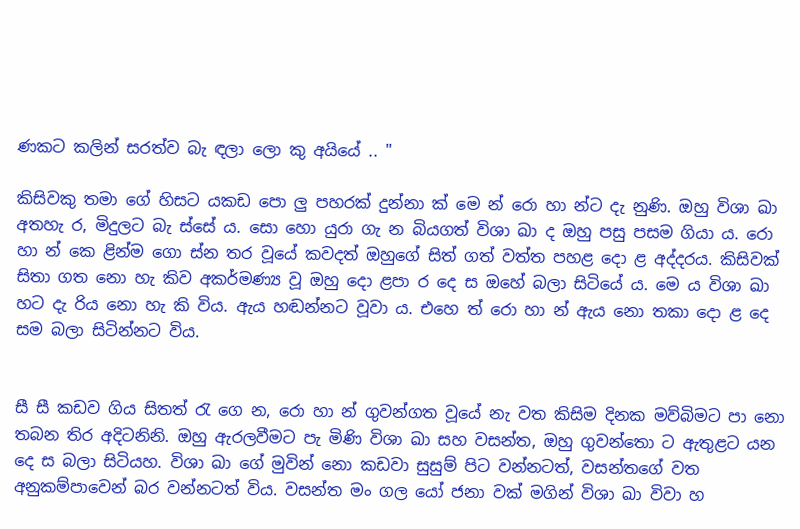ණකට කලින් සරත්ව බැ ඳලා ලො කු අයියේ .. "

කිසිවකු තමා ගේ හිසට යකඩ පො ලු පහරක් දුන්නා ක් මෙ න් රො හා න්ට දැ නුණි. ඔහු විශා ඛා අතහැ ර, මිදුලට බැ ස්සේ ය. සො හො යුරා ගැ න බියගත් විශා ඛා ද ඔහු පසු පසම ගියා ය. රො හා න් කෙ ළින්ම ගො ස්න තර වූයේ කවදත් ඔහුගේ සිත් ගත් වත්ත පහළ දො ළ අද්දරය. කිසිවක් සිතා ගත නො හැ කිව අකර්මණ්‍ය වූ ඔහු දො ළපා ර දෙ ස ඔහේ බලා සිටියේ ය. මෙ ය විශා ඛා හට දැ රිය නො හැ කි විය. ඇය හඬන්නට වූවා ය. එහෙ ත් රො හා න් ඇය නො තකා දො ළ දෙ සම බලා සිටින්නට විය.


සී සී කඩව ගිය සිතත් රැ ගෙ න, රො හා න් ගුවන්ගත වූයේ නැ වත කිසිම දිනක මව්බිමට පා නො තබන තිර අදිටනිනි. ඔහු ඇරලවීමට පැ මිණි විශා ඛා සහ වසන්ත, ඔහු ගුවන්තො ට ඇතුළට යන දෙ ස බලා සිටියහ. විශා ඛා ගේ මුවින් නො කඩවා සුසුම් පිට වන්නටත්, වසන්තගේ වත අනුකම්පාවෙන් බර වන්නටත් විය. වසන්ත මං ගල යෝ ජනා වක් මගින් විශා ඛා විවා හ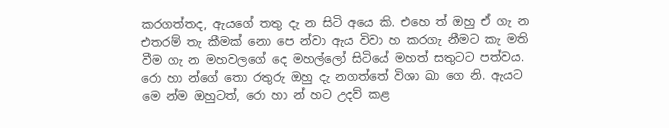කරගත්තද, ඇයගේ තතු දැ න සිටි අයෙ කි. එහෙ ත් ඔහු ඒ ගැ න එතරම් තැ කීමක් නො පෙ න්වා ඇය විවා හ කරගැ නීමට කැ මති වීම ගැ න මහවලගේ දෙ මහල්ලෝ සිටියේ මහත් සතුටට පත්වය. රො හා න්ගේ තො රතුරු ඔහු දැ නගත්තේ විශා ඛා ගෙ නි. ඇයට මෙ න්ම ඔහුටත්, රො හා න් හට උදව් කළ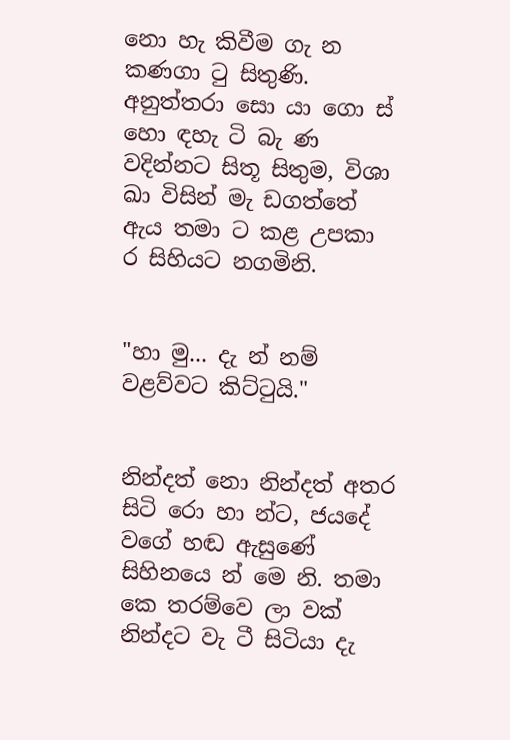නො හැ කිවීම ගැ න කණගා ටු සිතුණි. අනුත්තරා සො යා ගො ස් හො ඳහැ ටි බැ ණ වදින්නට සිතූ සිතුම, විශා ඛා විසින් මැ ඩගත්තේ ඇය තමා ට කළ උපකා ර සිහියට නගමිනි.


"හා මු... දැ න් නම් වළව්වට කිට්ටුයි."


නින්දත් නො නින්දත් අතර සිටි රො හා න්ට, ජයදේ වගේ හඬ ඇසුණේ සිහිනයෙ න් මෙ නි. තමා කෙ තරම්වෙ ලා වක් නින්දට වැ ටී සිටියා දැ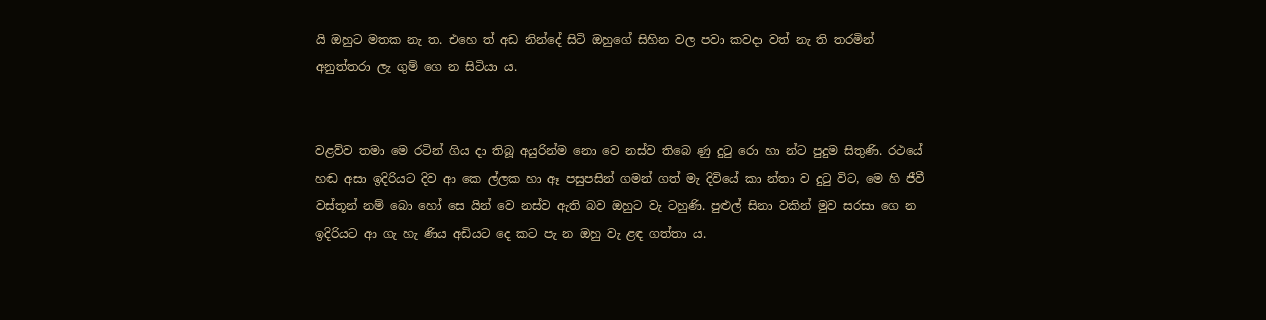යි ඔහුට මතක නැ ත. එහෙ ත් අඩ නින්දේ සිටි ඔහුගේ සිහින වල පවා කවදා වත් නැ ති තරමින් අනුත්තරා ලැ ගුම් ගෙ න සිටියා ය.


වළව්ව තමා මෙ රටින් ගිය දා තිබූ අයුරින්ම නො වෙ නස්ව තිබෙ ණු දුටු රො හා න්ට පුදුම සිතුණි. රථයේ හඬ අසා ඉදිරියට දිව ආ කෙ ල්ලක හා ඈ පසුපසින් ගමන් ගත් මැ දිවියේ කා න්තා ව දුටු විට, මෙ හි ජීවී වස්තූන් නම් බො හෝ සෙ යින් වෙ නස්ව ඇති බව ඔහුට වැ ටහුණි. පුළුල් සිනා වකින් මුව සරසා ගෙ න
ඉදිරියට ආ ගැ හැ ණිය අඩියට දෙ කට පැ න ඔහු වැ ළඳ ගත්තා ය.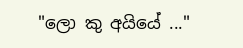"ලො කු අයියේ ..."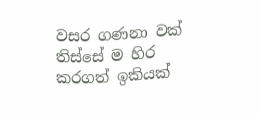වසර ගණනා වක් තිස්සේ ම හිර කරගත් ඉකියක්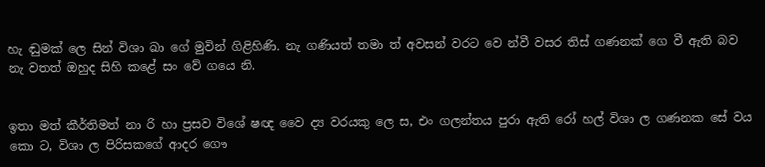හැ ඬුමක් ලෙ සින් විශා ඛා ගේ මුවින් ගිළිහිණි. නැ ගණියත් තමා ත් අවසන් වරට වෙ න්වී වසර තිස් ගණනක් ගෙ වී ඇති බව නැ වතත් ඔහුද සිහි කළේ සං වේ ගයෙ නි.


ඉතා මත් කීර්තිමත් නා රි හා ප්‍රසව විශේ ෂඥ වෛ ද්‍ය වරයකු ලෙ ස, එං ගලන්තය පුරා ඇති රෝ හල් විශා ල ගණනක සේ වය කො ට, විශා ල පිරිසකගේ ආදර ගෞ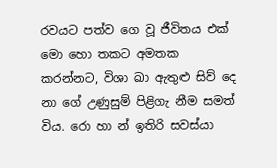රවයට පත්ව ගෙ වූ ජීවිතය එක් මො හො තකට අමතක කරන්නට, විශා ඛා ඇතුළු සිව් දෙ නා ගේ උණුසුම් පිළිගැ නීම සමත් විය. රො හා න් ඉතිරි සවස්යා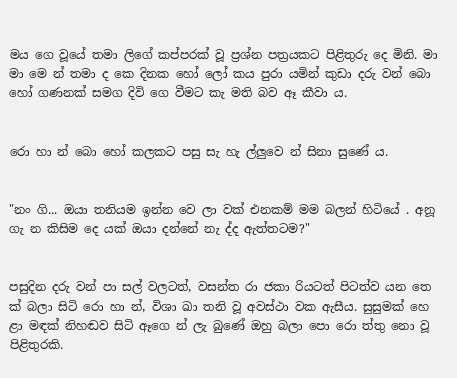මය ගෙ වූයේ තමා ලිගේ කප්පරක් වූ ප්‍රශ්න පත්‍රයකට පිළිතුරු දෙ මිනි. මා මා මෙ න් තමා ද කෙ දිනක හෝ ලෝ කය පුරා යමින් කුඩා දරු වන් බො හෝ ගණනක් සමග දිවි ගෙ වීමට කැ මති බව ඈ කීවා ය.


රො හා න් බො හෝ කලකට පසු සැ හැ ල්ලුවෙ න් සිනා සුණේ ය.


"නං ගි... ඔයා තනියම ඉන්න වෙ ලා වක් එනකම් මම බලන් හිටියේ . අනූ ගැ න කිසිම දෙ යක් ඔයා දන්නේ නැ ද්ද ඇත්තටම?"


පසුදින දරු වන් පා සල් වලටත්, වසන්ත රා ජකා රියටත් පිටත්ව යන තෙ ක් බලා සිටි රො හා න්, විශා ඛා තනි වූ අවස්ථා වක ඇසීය. සුසුමක් හෙ ළා මඳක් නිහඬව සිටි ඈගෙ න් ලැ බුණේ ඔහු බලා පො රො ත්තු නො වූ පිළිතුරකි.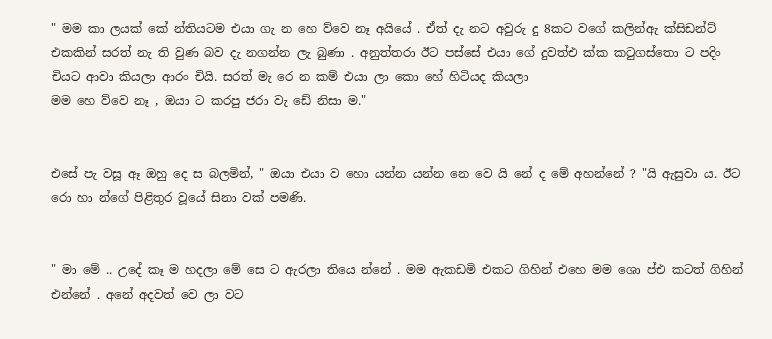" මම කා ලයක් කේ න්තියටම එයා ගැ න හෙ ව්වෙ නෑ අයියේ . ඒත් දැ නට අවුරු දු 8කට වගේ කලින්ඇ ක්සිඩන්ට් එකකින් සරත් නැ ති වුණ බව දැ නගන්න ලැ බුණා . අනුත්තරා ඊට පස්සේ එයා ගේ දුවත්එ ක්ක කටුගස්තො ට පදිං චියට ආවා කියලා ආරං චියි. සරත් මැ රෙ න කම් එයා ලා කො හේ හිටියද කියලා
මම හෙ ව්වෙ නෑ , ඔයා ට කරපු ජරා වැ ඩේ නිසා ම."


එසේ පැ වසූ ඈ ඔහු දෙ ස බලමින්, " ඔයා එයා ව හො යන්න යන්න නෙ වෙ යි නේ ද මේ අහන්නේ ? "යි ඇසුවා ය. ඊට රො හා න්ගේ පිළිතුර වූයේ සිනා වක් පමණි.


" මා මේ .. උදේ කෑ ම හදලා මේ සෙ ට ඇරලා තියෙ න්නේ . මම ඇකඩමි එකට ගිහින් එහෙ මම ශො ප්එ කටත් ගිහින් එන්නේ . අනේ අදවත් වෙ ලා වට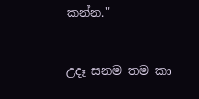කන්න."


උදෑ සනම තම කා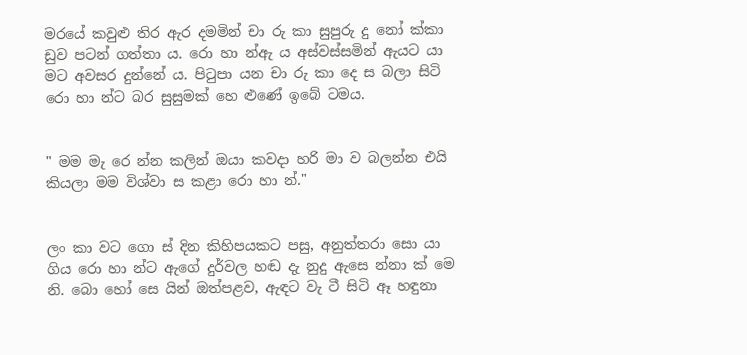මරයේ කවුළු තිර ඇර දමමින් චා රු කා සුපුරු දු නෝ ක්කා ඩුව පටන් ගත්තා ය. රො හා න්ඇ ය අස්වස්සමින් ඇයට යා මට අවසර දුන්නේ ය. පිටුපා යන චා රු කා දෙ ස බලා සිටි රො හා න්ට බර සුසුමක් හෙ ළුණේ ඉබේ ටමය.


" මම මැ රෙ න්න කලින් ඔයා කවදා හරි මා ව බලන්න එයි කියලා මම විශ්වා ස කළා රො හා න්."


ලං කා වට ගො ස් දින කිහිපයකට පසු, අනුත්තරා සො යා ගිය රො හා න්ට ඇගේ දුර්වල හඬ දැ නුදු ඇසෙ න්නා ක් මෙ නි. බො හෝ සෙ යින් ඔත්පළව, ඇඳට වැ ටී සිටි ඈ හඳුනා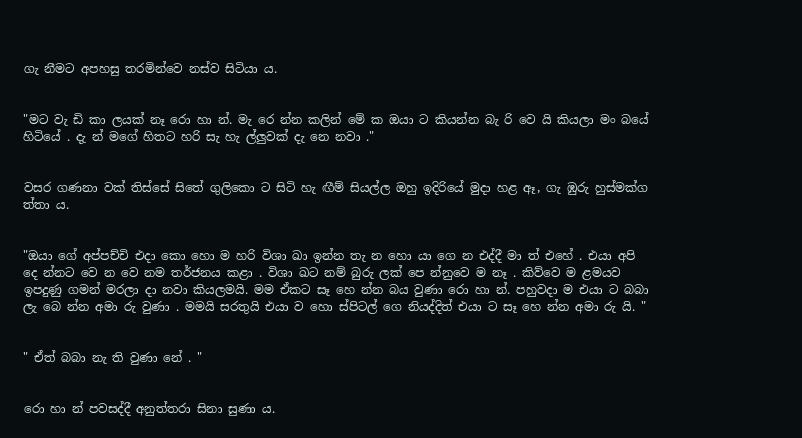ගැ නීමට අපහසු තරමින්වෙ නස්ව සිටියා ය.


"මට වැ ඩි කා ලයක් නෑ රො හා න්. මැ රෙ න්න කලින් මේ ක ඔයා ට කියන්න බැ රි වෙ යි කියලා මං බයේ හිටියේ . දැ න් මගේ හිතට හරි සැ හැ ල්ලුවක් දැ නෙ නවා ."


වසර ගණනා වක් තිස්සේ සිතේ ගුලිකො ට සිටි හැ ඟීම් සියල්ල ඔහු ඉදිරියේ මුදා හළ ඈ, ගැ ඹුරු හුස්මක්ග ත්තා ය.


"ඔයා ගේ අප්පච්චි එදා කො හො ම හරි විශා ඛා ඉන්න තැ න හො යා ගෙ න එද්දී මා ත් එහේ . එයා අපි දෙ න්නට වෙ න වෙ නම තර්ජනය කළා . විශා ඛට නම් බුරු ලක් පෙ න්නුවෙ ම නෑ . කිව්වෙ ම ළමයව ඉපදුණු ගමන් මරලා දා නවා කියලමයි. මම ඒකට සෑ හෙ න්න බය වුණා රො හා න්. පහුවදා ම එයා ට බබා
ලැ බෙ න්න අමා රු වුණා . මමයි සරතුයි එයා ව හො ස්පිටල් ගෙ නියද්දිත් එයා ට සෑ හෙ න්න අමා රු යි. "


" ඒත් බබා නැ ති වුණා නේ . "


රො හා න් පවසද්දී අනුත්තරා සිනා සුණා ය.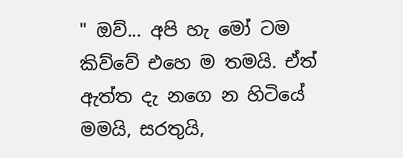" ඔව්... අපි හැ මෝ ටම කිව්වේ එහෙ ම තමයි. ඒත් ඇත්ත දැ නගෙ න හිටියේ මමයි, සරතුයි,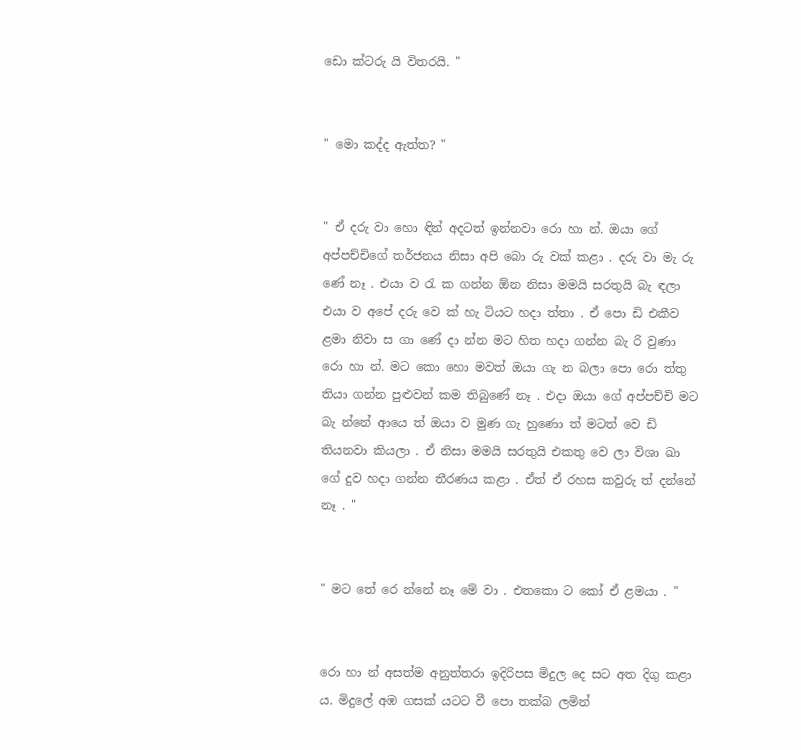ඩො ක්ටරු යි විතරයි. "


" මො කද්ද ඇත්ත? "


" ඒ දරු වා හො ඳින් අදටත් ඉන්නවා රො හා න්. ඔයා ගේ අප්පච්චිගේ තර්ජනය නිසා අපි බො රු වක් කළා . දරු වා මැ රු ණේ නෑ . එයා ව රැ ක ගන්න ඕන නිසා මමයි සරතුයි බැ ඳලා එයා ව අපේ දරු වෙ ක් හැ ටියට හදා ත්තා . ඒ පො ඩි එකීව ළමා නිවා ස ගා ණේ දා න්න මට හිත හදා ගන්න බැ රි වුණා රො හා න්. මට කො හො මවත් ඔයා ගැ න බලා පො රො ත්තු තියා ගන්න පුළුවන් කම තිබුණේ නෑ . එදා ඔයා ගේ අප්පච්චි මට බැ න්නේ ආයෙ ත් ඔයා ව මුණ ගැ හුණො ත් මටත් වෙ ඩි තියනවා කියලා . ඒ නිසා මමයි සරතුයි එකතු වෙ ලා විශා ඛා ගේ දුව හදා ගන්න තීරණය කළා . ඒත් ඒ රහස කවුරු ත් දන්නේ නෑ . "


" මට තේ රෙ න්නේ නෑ මේ වා . එතකො ට කෝ ඒ ළමයා . "


රො හා න් අසත්ම අනුත්තරා ඉදිරිපස මිදුල දෙ සට අත දිගු කළා ය. මිදුලේ අඹ ගසක් යටට වී පො තක්බ ලමින්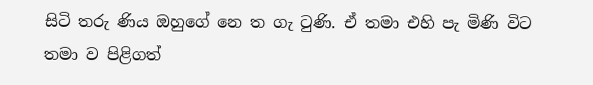සිටි තරු ණිය ඔහුගේ නෙ ත ගැ ටුණි. ඒ තමා එහි පැ මිණි විට තමා ව පිළිගත්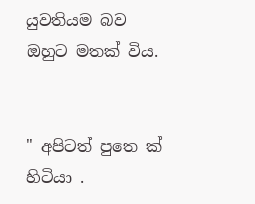යුවතියම බව ඔහුට මතක් විය.


" අපිටත් පුතෙ ක් හිටියා .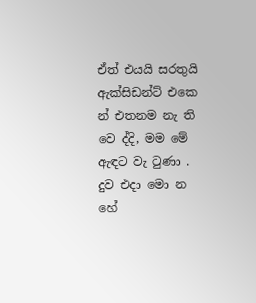ඒත් එයයි සරතුයි ඇක්සිඩන්ට් එකෙ න් එතනම නැ ති වෙ ද්දි, මම මේ ඇඳට වැ ටුණා . දුව එදා මො න හේ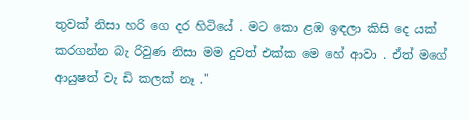තුවක් නිසා හරි ගෙ දර හිටියේ . මට කො ළඹ ඉඳලා කිසි දෙ යක් කරගන්න බැ රිවුණ නිසා මම දුවත් එක්ක මෙ හේ ආවා . ඒත් මගේ ආයුෂත් වැ ඩි කලක් නෑ ."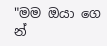"මම ඔයා ගෙ න්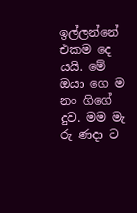ඉල්ලන්නේ එකම දෙ යයි. මේ ඔයා ගෙ ම නං ගිගේ දුව. මම මැ රු ණදා ට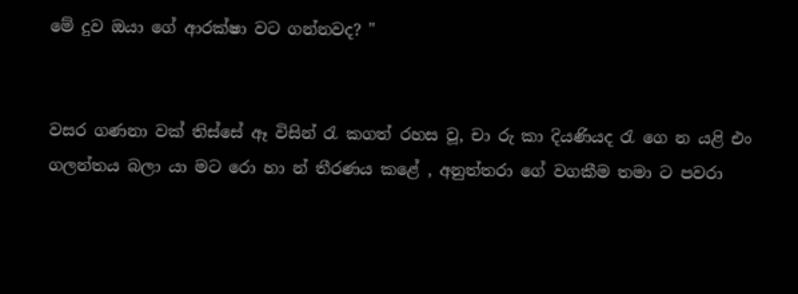මේ දුව ඔයා ගේ ආරක්ෂා වට ගන්නවද? "


වසර ගණනා වක් තිස්සේ ඈ විසින් රැ කගත් රහස වූ, චා රු කා දියණියද රැ ගෙ න යළි එං ගලන්තය බලා යා මට රො හා න් තීරණය කළේ , අනුත්තරා ගේ වගකීම තමා ට පවරා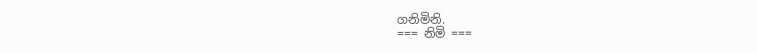ගනිමිනි.
=== නිමි ===